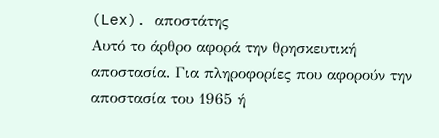(Lex). αποστάτης
Αυτό το άρθρο αφορά την θρησκευτική αποστασία. Για πληροφορίες που αφορούν την αποστασία του 1965 ή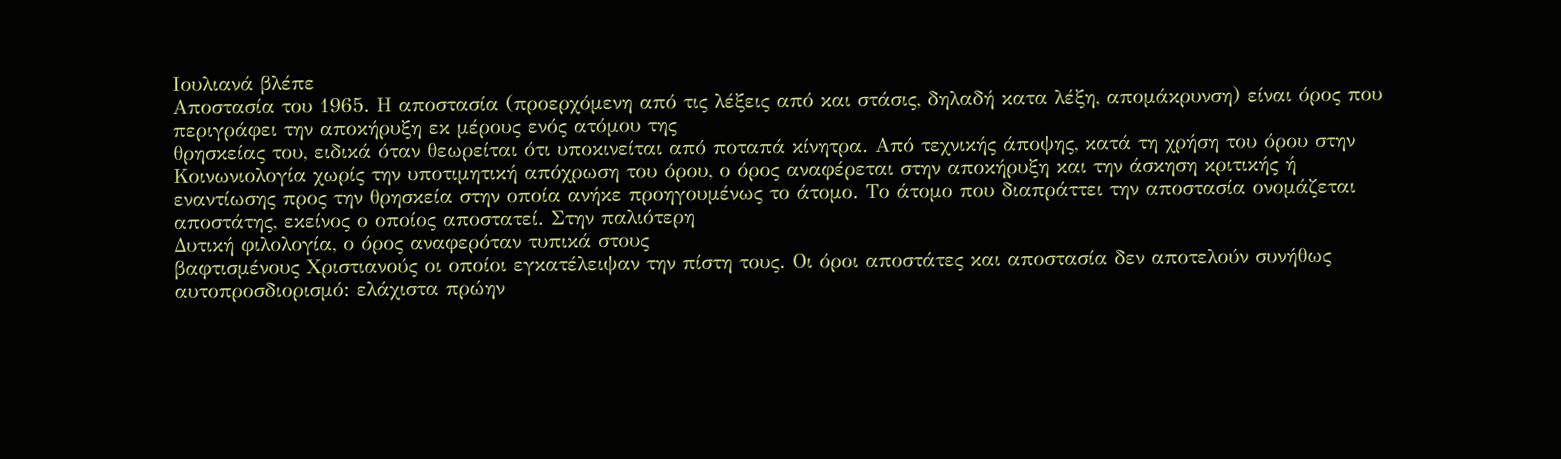Ιουλιανά βλέπε
Αποστασία του 1965. Η αποστασία (προερχόμενη από τις λέξεις από και στάσις, δηλαδή κατα λέξη, απομάκρυνση) είναι όρος που περιγράφει την αποκήρυξη εκ μέρους ενός ατόμου της
θρησκείας του, ειδικά όταν θεωρείται ότι υποκινείται από ποταπά κίνητρα. Από τεχνικής άποψης, κατά τη χρήση του όρου στην
Κοινωνιολογία χωρίς την υποτιμητική απόχρωση του όρου, ο όρος αναφέρεται στην αποκήρυξη και την άσκηση κριτικής ή εναντίωσης προς την θρησκεία στην οποία ανήκε προηγουμένως το άτομο. Το άτομο που διαπράττει την αποστασία ονομάζεται αποστάτης, εκείνος ο οποίος αποστατεί. Στην παλιότερη
Δυτική φιλολογία, ο όρος αναφερόταν τυπικά στους
βαφτισμένους Χριστιανούς οι οποίοι εγκατέλειψαν την πίστη τους. Οι όροι αποστάτες και αποστασία δεν αποτελούν συνήθως αυτοπροσδιορισμό: ελάχιστα πρώην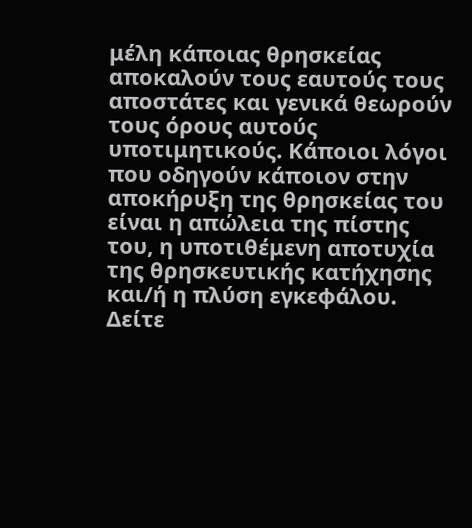μέλη κάποιας θρησκείας αποκαλούν τους εαυτούς τους αποστάτες και γενικά θεωρούν τους όρους αυτούς υποτιμητικούς. Κάποιοι λόγοι που οδηγούν κάποιον στην αποκήρυξη της θρησκείας του είναι η απώλεια της πίστης του, η υποτιθέμενη αποτυχία της θρησκευτικής κατήχησης και/ή η πλύση εγκεφάλου.
Δείτε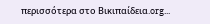περισσότερα στο Βικιπαίδεια.org...